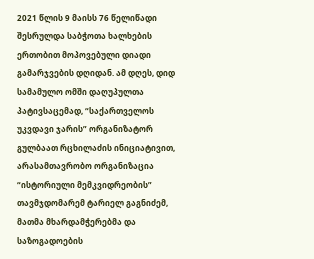2021 წლის 9 მაისს 76 წელიწადი შესრულდა საბჭოთა ხალხების ერთობით მოპოვებული დიადი გამარჯვების დღიდან. ამ დღეს, დიდ სამამულო ომში დაღუპულთა პატივსაცემად, “საქართველოს უკვდავი ჯარის” ორგანიზატორ გულბაათ რცხილაძის ინიციატივით, არასამთავრობო ორგანიზაცია “ისტორიული მემკვიდრეობის” თავმჯდომარემ ტარიელ გაგნიძემ, მათმა მხარდამჭერებმა და საზოგადოების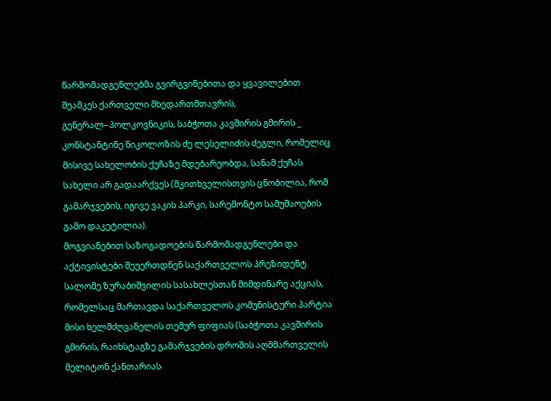წარმომადგენლებმა გვირგვინებითა და ყვავილებით შეამკეს ქართველი მხედართმთავრის, გენერალ–პოლკოვნიკის, საბჭოთა კავშირის გმირის _ კონსტანტინე ნიკოლოზის ძე ლესელიძის ძეგლი, რომელიც მისივე სახელობის ქუჩაზე მდებარეობდა, სანამ ქუჩას სახელი არ გადაარქვეს (მკითხველისთვის ცნობილია, რომ გამარჯვების, იგივე ვაკის პარკი, სარემონტო სამუშაოების გამო დაკეტილია).
მოგვიანებით საზოგადოების წარმომადგენლები და აქტივისტები შეუერთდნენ საქართველოს პრეზიდენტ სალომე ზურაბიშვილის სასახლესთან მიმდინარე აქციას, რომელსაც მართავდა საქართველოს კომუნისტური პარტია მისი ხელმძღვანელის თემურ ფიფიას (საბჭოთა კავშირის გმირის, რაიხსტაგზე გამარჯვების დროშის აღმმართველის მელიტონ ქანთარიას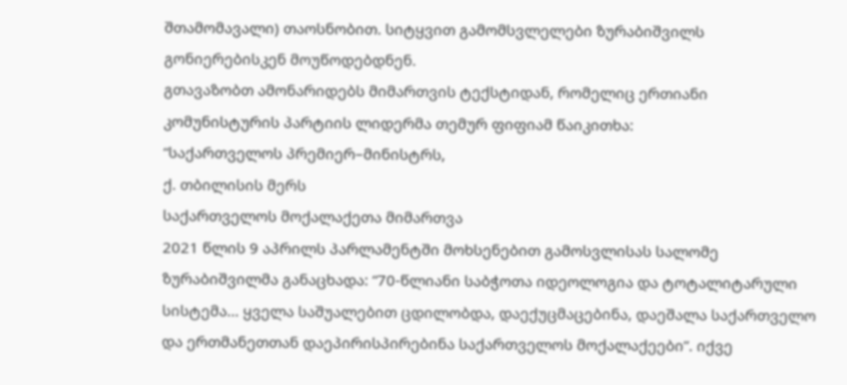შთამომავალი) თაოსნობით. სიტყვით გამომსვლელები ზურაბიშვილს გონიერებისკენ მოუწოდებდნენ.
გთავაზობთ ამონარიდებს მიმართვის ტექსტიდან, რომელიც ერთიანი კომუნისტურის პარტიის ლიდერმა თემურ ფიფიამ წაიკითხა:
“საქართველოს პრემიერ–მინისტრს,
ქ. თბილისის მერს
საქართველოს მოქალაქეთა მიმართვა
2021 წლის 9 აპრილს პარლამენტში მოხსენებით გამოსვლისას სალომე ზურაბიშვილმა განაცხადა: “70-წლიანი საბჭოთა იდეოლოგია და ტოტალიტარული სისტემა… ყველა საშუალებით ცდილობდა, დაექუცმაცებინა, დაეშალა საქართველო და ერთმანეთთან დაეპირისპირებინა საქართველოს მოქალაქეები”. იქვე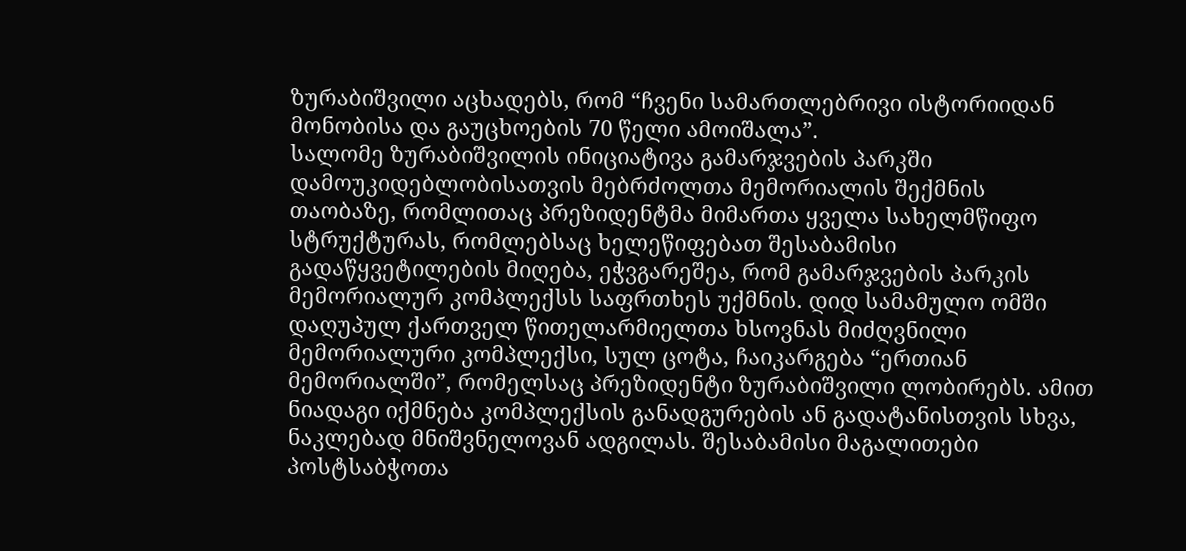ზურაბიშვილი აცხადებს, რომ “ჩვენი სამართლებრივი ისტორიიდან მონობისა და გაუცხოების 70 წელი ამოიშალა”.
სალომე ზურაბიშვილის ინიციატივა გამარჯვების პარკში დამოუკიდებლობისათვის მებრძოლთა მემორიალის შექმნის თაობაზე, რომლითაც პრეზიდენტმა მიმართა ყველა სახელმწიფო სტრუქტურას, რომლებსაც ხელეწიფებათ შესაბამისი გადაწყვეტილების მიღება, ეჭვგარეშეა, რომ გამარჯვების პარკის მემორიალურ კომპლექსს საფრთხეს უქმნის. დიდ სამამულო ომში დაღუპულ ქართველ წითელარმიელთა ხსოვნას მიძღვნილი მემორიალური კომპლექსი, სულ ცოტა, ჩაიკარგება “ერთიან მემორიალში”, რომელსაც პრეზიდენტი ზურაბიშვილი ლობირებს. ამით ნიადაგი იქმნება კომპლექსის განადგურების ან გადატანისთვის სხვა, ნაკლებად მნიშვნელოვან ადგილას. შესაბამისი მაგალითები პოსტსაბჭოთა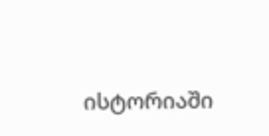ისტორიაში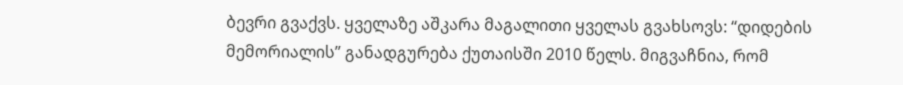ბევრი გვაქვს. ყველაზე აშკარა მაგალითი ყველას გვახსოვს: “დიდების მემორიალის” განადგურება ქუთაისში 2010 წელს. მიგვაჩნია, რომ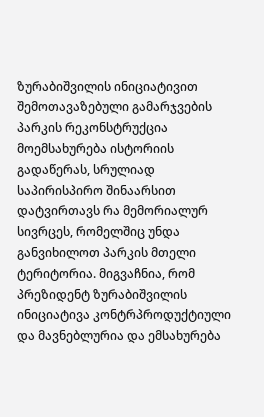ზურაბიშვილის ინიციატივით შემოთავაზებული გამარჯვების პარკის რეკონსტრუქცია მოემსახურება ისტორიის გადაწერას, სრულიად საპირისპირო შინაარსით დატვირთავს რა მემორიალურ სივრცეს, რომელშიც უნდა განვიხილოთ პარკის მთელი ტერიტორია. მიგვაჩნია, რომ პრეზიდენტ ზურაბიშვილის ინიციატივა კონტრპროდუქტიული და მავნებლურია და ემსახურება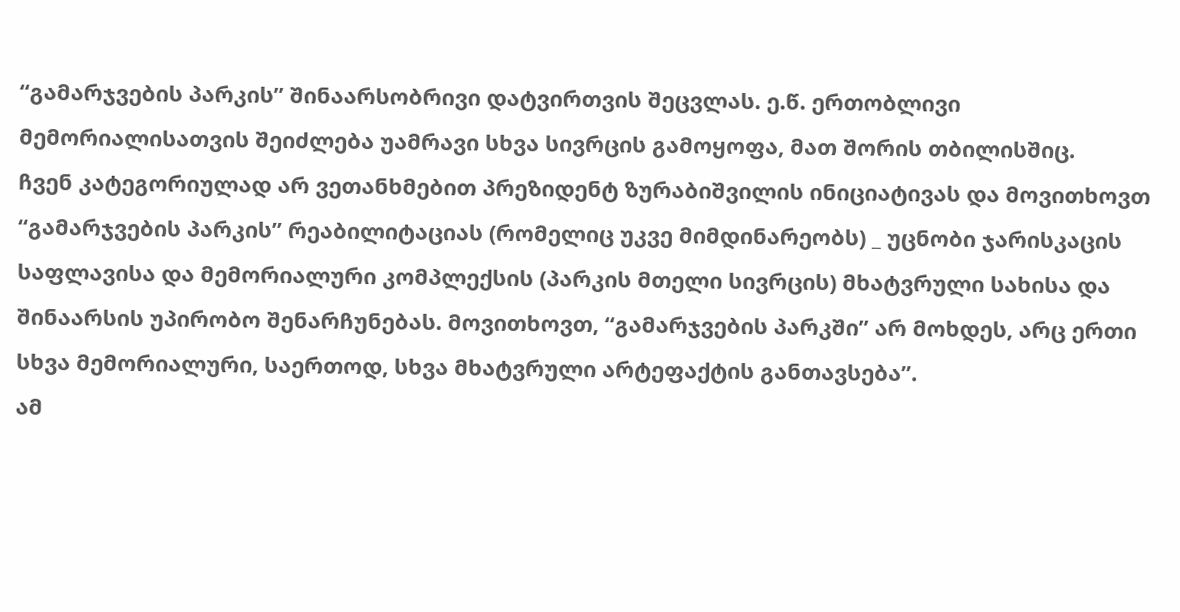“გამარჯვების პარკის” შინაარსობრივი დატვირთვის შეცვლას. ე.წ. ერთობლივი მემორიალისათვის შეიძლება უამრავი სხვა სივრცის გამოყოფა, მათ შორის თბილისშიც.
ჩვენ კატეგორიულად არ ვეთანხმებით პრეზიდენტ ზურაბიშვილის ინიციატივას და მოვითხოვთ “გამარჯვების პარკის” რეაბილიტაციას (რომელიც უკვე მიმდინარეობს) _ უცნობი ჯარისკაცის საფლავისა და მემორიალური კომპლექსის (პარკის მთელი სივრცის) მხატვრული სახისა და შინაარსის უპირობო შენარჩუნებას. მოვითხოვთ, “გამარჯვების პარკში” არ მოხდეს, არც ერთი სხვა მემორიალური, საერთოდ, სხვა მხატვრული არტეფაქტის განთავსება”.
ამ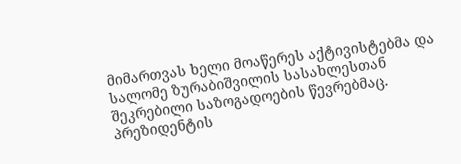მიმართვას ხელი მოაწერეს აქტივისტებმა და სალომე ზურაბიშვილის სასახლესთან შეკრებილი საზოგადოების წევრებმაც.
პრეზიდენტის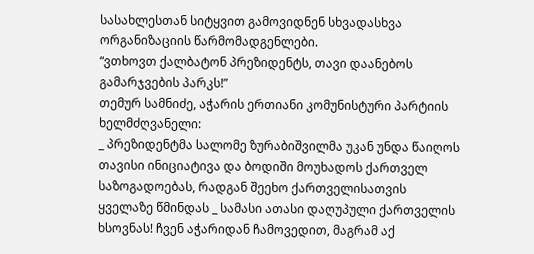სასახლესთან სიტყვით გამოვიდნენ სხვადასხვა ორგანიზაციის წარმომადგენლები.
“ვთხოვთ ქალბატონ პრეზიდენტს, თავი დაანებოს გამარჯვების პარკს!”
თემურ სამნიძე, აჭარის ერთიანი კომუნისტური პარტიის ხელმძღვანელი:
_ პრეზიდენტმა სალომე ზურაბიშვილმა უკან უნდა წაიღოს თავისი ინიციატივა და ბოდიში მოუხადოს ქართველ საზოგადოებას, რადგან შეეხო ქართველისათვის ყველაზე წმინდას _ სამასი ათასი დაღუპული ქართველის ხსოვნას! ჩვენ აჭარიდან ჩამოვედით, მაგრამ აქ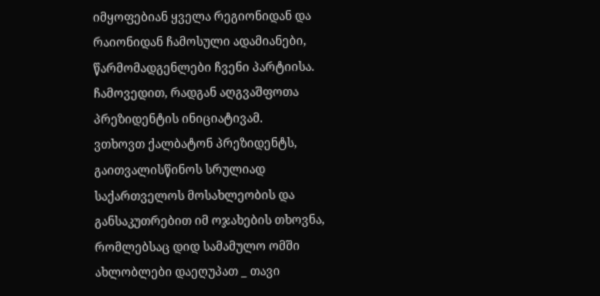იმყოფებიან ყველა რეგიონიდან და რაიონიდან ჩამოსული ადამიანები, წარმომადგენლები ჩვენი პარტიისა. ჩამოვედით, რადგან აღგვაშფოთა პრეზიდენტის ინიციატივამ.
ვთხოვთ ქალბატონ პრეზიდენტს, გაითვალისწინოს სრულიად საქართველოს მოსახლეობის და განსაკუთრებით იმ ოჯახების თხოვნა, რომლებსაც დიდ სამამულო ომში ახლობლები დაეღუპათ _ თავი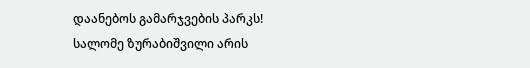დაანებოს გამარჯვების პარკს!
სალომე ზურაბიშვილი არის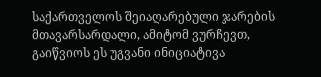საქართველოს შეიაღარებული ჯარების მთავარსარდალი, ამიტომ ვურჩევთ, გაიწვიოს ეს უგვანი ინიციატივა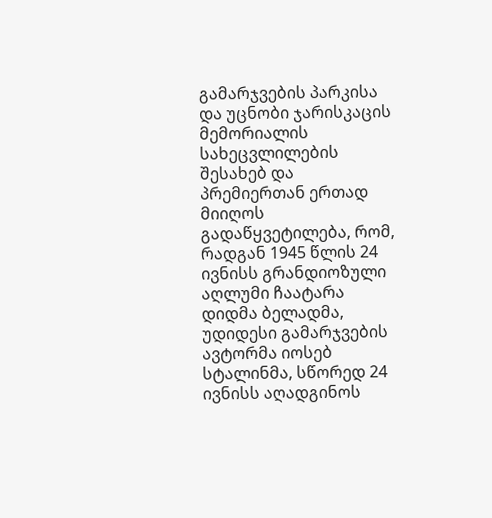გამარჯვების პარკისა და უცნობი ჯარისკაცის მემორიალის სახეცვლილების შესახებ და პრემიერთან ერთად მიიღოს გადაწყვეტილება, რომ, რადგან 1945 წლის 24 ივნისს გრანდიოზული აღლუმი ჩაატარა დიდმა ბელადმა, უდიდესი გამარჯვების ავტორმა იოსებ სტალინმა, სწორედ 24 ივნისს აღადგინოს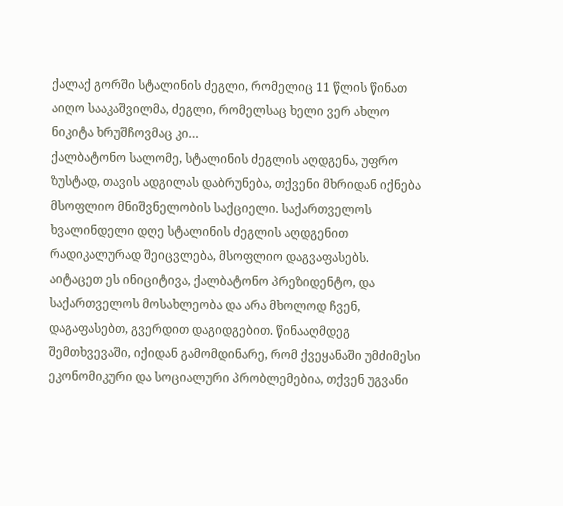ქალაქ გორში სტალინის ძეგლი, რომელიც 11 წლის წინათ აიღო სააკაშვილმა, ძეგლი, რომელსაც ხელი ვერ ახლო ნიკიტა ხრუშჩოვმაც კი…
ქალბატონო სალომე, სტალინის ძეგლის აღდგენა, უფრო ზუსტად, თავის ადგილას დაბრუნება, თქვენი მხრიდან იქნება მსოფლიო მნიშვნელობის საქციელი. საქართველოს ხვალინდელი დღე სტალინის ძეგლის აღდგენით რადიკალურად შეიცვლება, მსოფლიო დაგვაფასებს. აიტაცეთ ეს ინიციტივა, ქალბატონო პრეზიდენტო, და საქართველოს მოსახლეობა და არა მხოლოდ ჩვენ, დაგაფასებთ, გვერდით დაგიდგებით. წინააღმდეგ შემთხვევაში, იქიდან გამომდინარე, რომ ქვეყანაში უმძიმესი ეკონომიკური და სოციალური პრობლემებია, თქვენ უგვანი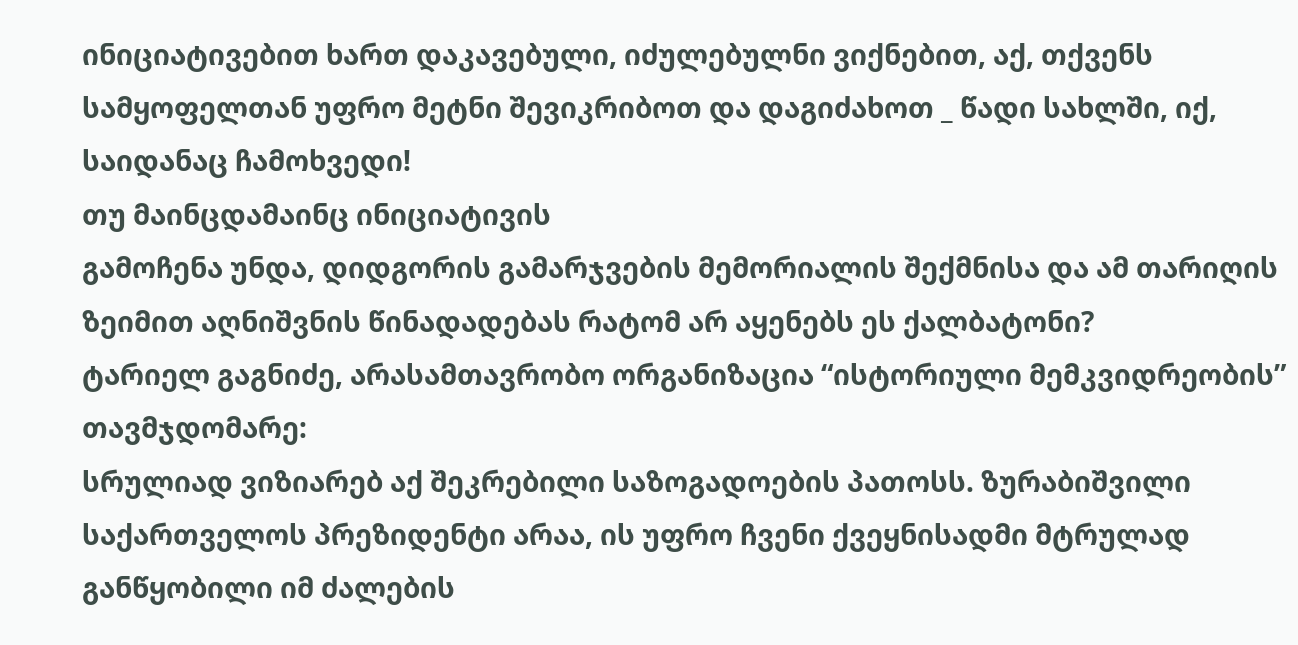ინიციატივებით ხართ დაკავებული, იძულებულნი ვიქნებით, აქ, თქვენს სამყოფელთან უფრო მეტნი შევიკრიბოთ და დაგიძახოთ _ წადი სახლში, იქ, საიდანაც ჩამოხვედი!
თუ მაინცდამაინც ინიციატივის
გამოჩენა უნდა, დიდგორის გამარჯვების მემორიალის შექმნისა და ამ თარიღის ზეიმით აღნიშვნის წინადადებას რატომ არ აყენებს ეს ქალბატონი?
ტარიელ გაგნიძე, არასამთავრობო ორგანიზაცია “ისტორიული მემკვიდრეობის” თავმჯდომარე:
სრულიად ვიზიარებ აქ შეკრებილი საზოგადოების პათოსს. ზურაბიშვილი საქართველოს პრეზიდენტი არაა, ის უფრო ჩვენი ქვეყნისადმი მტრულად განწყობილი იმ ძალების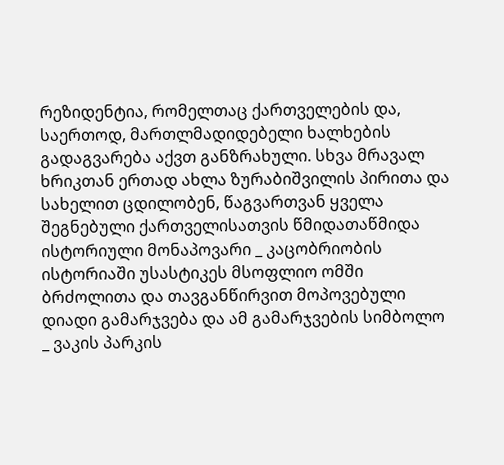რეზიდენტია, რომელთაც ქართველების და, საერთოდ, მართლმადიდებელი ხალხების გადაგვარება აქვთ განზრახული. სხვა მრავალ ხრიკთან ერთად ახლა ზურაბიშვილის პირითა და სახელით ცდილობენ, წაგვართვან ყველა შეგნებული ქართველისათვის წმიდათაწმიდა ისტორიული მონაპოვარი _ კაცობრიობის ისტორიაში უსასტიკეს მსოფლიო ომში ბრძოლითა და თავგანწირვით მოპოვებული დიადი გამარჯვება და ამ გამარჯვების სიმბოლო _ ვაკის პარკის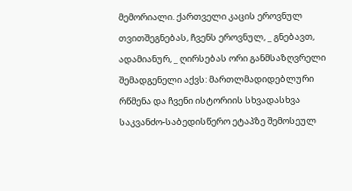მემორიალი. ქართველი კაცის ეროვნულ თვითშეგნებას, ჩვენს ეროვნულ, _ გნებავთ, ადამიანურ, _ ღირსებას ორი განმსაზღვრელი შემადგენელი აქვს: მართლმადიდებლური რწმენა და ჩვენი ისტორიის სხვადასხვა საკვანძო-საბედისწერო ეტაპზე შემოსეულ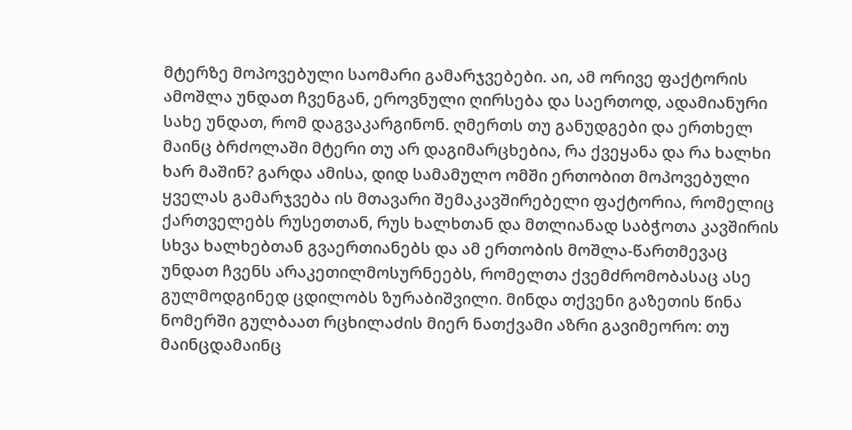მტერზე მოპოვებული საომარი გამარჯვებები. აი, ამ ორივე ფაქტორის ამოშლა უნდათ ჩვენგან, ეროვნული ღირსება და საერთოდ, ადამიანური სახე უნდათ, რომ დაგვაკარგინონ. ღმერთს თუ განუდგები და ერთხელ მაინც ბრძოლაში მტერი თუ არ დაგიმარცხებია, რა ქვეყანა და რა ხალხი ხარ მაშინ? გარდა ამისა, დიდ სამამულო ომში ერთობით მოპოვებული ყველას გამარჯვება ის მთავარი შემაკავშირებელი ფაქტორია, რომელიც ქართველებს რუსეთთან, რუს ხალხთან და მთლიანად საბჭოთა კავშირის სხვა ხალხებთან გვაერთიანებს და ამ ერთობის მოშლა-წართმევაც უნდათ ჩვენს არაკეთილმოსურნეებს, რომელთა ქვემძრომობასაც ასე გულმოდგინედ ცდილობს ზურაბიშვილი. მინდა თქვენი გაზეთის წინა ნომერში გულბაათ რცხილაძის მიერ ნათქვამი აზრი გავიმეორო: თუ მაინცდამაინც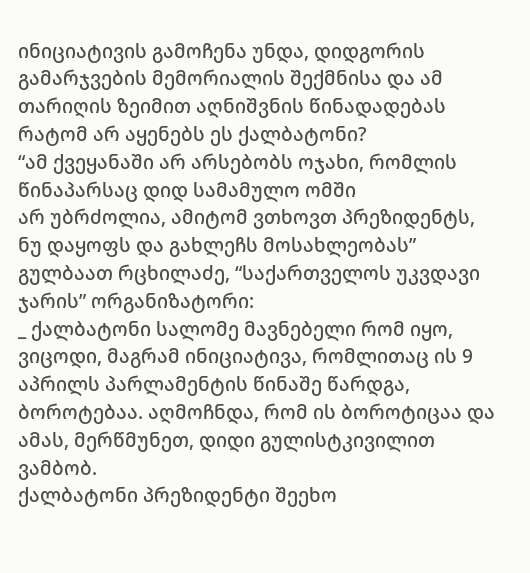ინიციატივის გამოჩენა უნდა, დიდგორის გამარჯვების მემორიალის შექმნისა და ამ თარიღის ზეიმით აღნიშვნის წინადადებას რატომ არ აყენებს ეს ქალბატონი?
“ამ ქვეყანაში არ არსებობს ოჯახი, რომლის წინაპარსაც დიდ სამამულო ომში
არ უბრძოლია, ამიტომ ვთხოვთ პრეზიდენტს, ნუ დაყოფს და გახლეჩს მოსახლეობას”
გულბაათ რცხილაძე, “საქართველოს უკვდავი ჯარის” ორგანიზატორი:
_ ქალბატონი სალომე მავნებელი რომ იყო, ვიცოდი, მაგრამ ინიციატივა, რომლითაც ის 9 აპრილს პარლამენტის წინაშე წარდგა, ბოროტებაა. აღმოჩნდა, რომ ის ბოროტიცაა და ამას, მერწმუნეთ, დიდი გულისტკივილით ვამბობ.
ქალბატონი პრეზიდენტი შეეხო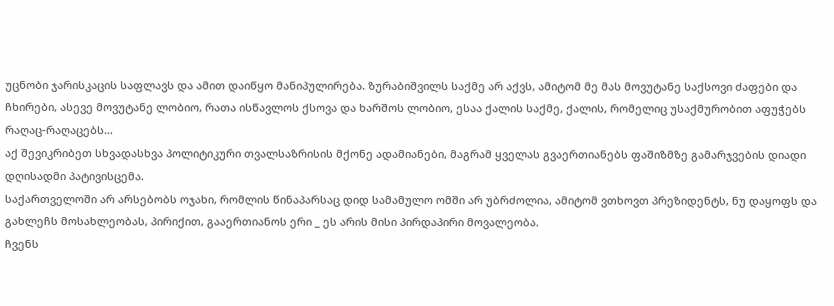უცნობი ჯარისკაცის საფლავს და ამით დაიწყო მანიპულირება. ზურაბიშვილს საქმე არ აქვს, ამიტომ მე მას მოვუტანე საქსოვი ძაფები და ჩხირები, ასევე მოვუტანე ლობიო, რათა ისწავლოს ქსოვა და ხარშოს ლობიო, ესაა ქალის საქმე, ქალის, რომელიც უსაქმურობით აფუჭებს რაღაც-რაღაცებს…
აქ შევიკრიბეთ სხვადასხვა პოლიტიკური თვალსაზრისის მქონე ადამიანები, მაგრამ ყველას გვაერთიანებს ფაშიზმზე გამარჯვების დიადი დღისადმი პატივისცემა.
საქართველოში არ არსებობს ოჯახი, რომლის წინაპარსაც დიდ სამამულო ომში არ უბრძოლია, ამიტომ ვთხოვთ პრეზიდენტს, ნუ დაყოფს და გახლეჩს მოსახლეობას, პირიქით, გააერთიანოს ერი _ ეს არის მისი პირდაპირი მოვალეობა.
ჩვენს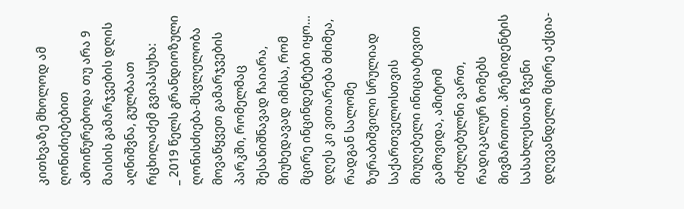კითხვაზე მხოლოდ ამ ღონიძიებებით ამოიწურებოდა თუ არა 9 მაისის გამარჯვების დღის აღნიშვნა, გულბაათ რცხილაძემ გვიპასუხა:
_ 2019 წელს გრანდიოზული ღონისძიება-მსვლელობა მოვაწყვეთ გამარჯვების პარკში, რომელმაც შესანიშნავად ჩაიარა, მიუხედავად იმისა, რომ მცირე ინცინდენტები იყო… დღეს კი ვითარება მძიმეა, რადგან სალომე ზურაბიშვილი სრულიად საქართველოსთვის მიუღებელი ინიციატივით გამოვიდა, ამიტომ იძულებულნი ვართ, რადიკალურ ზომებს მივმართოთ. პრეზიდენტის სასახლესთან ჩვენი დღევანდელი მცირე აქცია-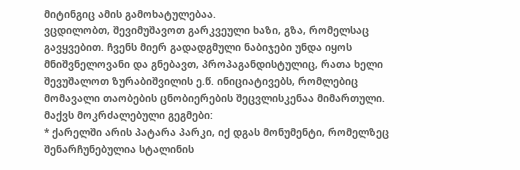მიტინგიც ამის გამოხატულებაა.
ვცდილობთ, შევიმუშავოთ გარკვეული ხაზი, გზა, რომელსაც გავყვებით. ჩვენს მიერ გადადგმული ნაბიჯები უნდა იყოს მნიშვნელოვანი და გნებავთ, პროპაგანდისტულიც, რათა ხელი შევუშალოთ ზურაბიშვილის ე.წ. ინიციატივებს, რომლებიც მომავალი თაობების ცნობიერების შეცვლისკენაა მიმართული.
მაქვს მოკრძალებული გეგმები:
* ქარელში არის პატარა პარკი, იქ დგას მონუმენტი, რომელზეც შენარჩუნებულია სტალინის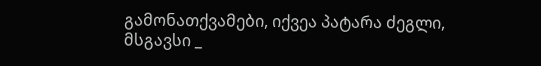გამონათქვამები, იქვეა პატარა ძეგლი, მსგავსი _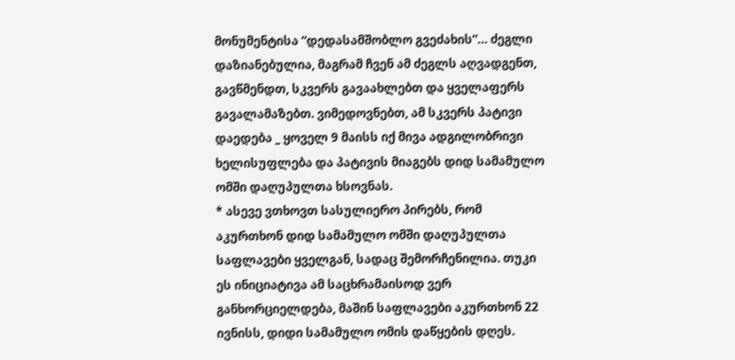მონუმენტისა “დედასამშობლო გვეძახის”… ძეგლი დაზიანებულია, მაგრამ ჩვენ ამ ძეგლს აღვადგენთ, გავწმენდთ, სკვერს გავაახლებთ და ყველაფერს გავალამაზებთ. ვიმედოვნებთ, ამ სკვერს პატივი დაედება _ ყოველ 9 მაისს იქ მივა ადგილობრივი ხელისუფლება და პატივის მიაგებს დიდ სამამულო ომში დაღუპულთა ხსოვნას.
* ასევე ვთხოვთ სასულიერო პირებს, რომ აკურთხონ დიდ სამამულო ომში დაღუპულთა საფლავები ყველგან, სადაც შემორჩენილია. თუკი ეს ინიციატივა ამ საცხრამაისოდ ვერ განხორციელდება, მაშინ საფლავები აკურთხონ 22 ივნისს, დიდი სამამულო ომის დაწყების დღეს.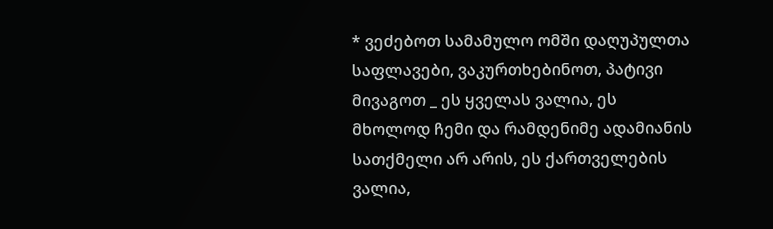* ვეძებოთ სამამულო ომში დაღუპულთა საფლავები, ვაკურთხებინოთ, პატივი მივაგოთ _ ეს ყველას ვალია, ეს მხოლოდ ჩემი და რამდენიმე ადამიანის სათქმელი არ არის, ეს ქართველების ვალია,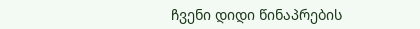ჩვენი დიდი წინაპრების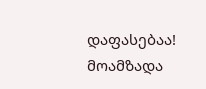დაფასებაა!
მოამზადა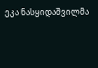ეკა ნასყიდაშვილმა